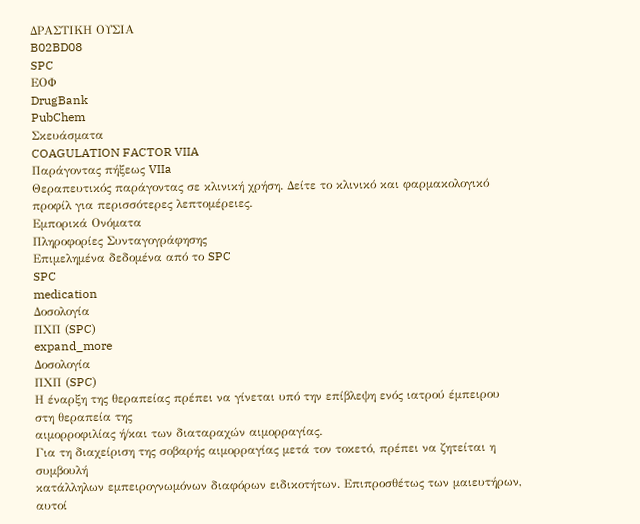ΔΡΑΣΤΙΚΗ ΟΥΣΙΑ
B02BD08
SPC
ΕΟΦ
DrugBank
PubChem
Σκευάσματα
COAGULATION FACTOR VIIA
Παράγοντας πήξεως VIIa
Θεραπευτικός παράγοντας σε κλινική χρήση. Δείτε το κλινικό και φαρμακολογικό προφίλ για περισσότερες λεπτομέρειες.
Εμπορικά Ονόματα
Πληροφορίες Συνταγογράφησης
Επιμελημένα δεδομένα από το SPC
SPC
medication
Δοσολογία
ΠΧΠ (SPC)
expand_more
Δοσολογία
ΠΧΠ (SPC)
Η έναρξη της θεραπείας πρέπει να γίνεται υπό την επίβλεψη ενός ιατρού έμπειρου στη θεραπεία της
αιμορροφιλίας ή/και των διαταραχών αιμορραγίας.
Για τη διαχείριση της σοβαρής αιμορραγίας μετά τον τοκετό, πρέπει να ζητείται η συμβουλή
κατάλληλων εμπειρογνωμόνων διαφόρων ειδικοτήτων. Επιπροσθέτως των μαιευτήρων, αυτοί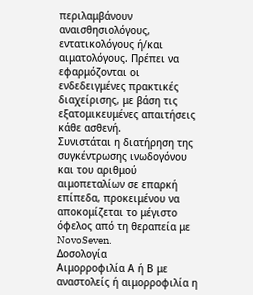περιλαμβάνουν αναισθησιολόγους, εντατικολόγους ή/και αιματολόγους. Πρέπει να εφαρμόζονται οι
ενδεδειγμένες πρακτικές διαχείρισης, με βάση τις εξατομικευμένες απαιτήσεις κάθε ασθενή.
Συνιστάται η διατήρηση της συγκέντρωσης ινωδογόνου και του αριθμού αιμοπεταλίων σε επαρκή
επίπεδα, προκειμένου να αποκομίζεται το μέγιστο όφελος από τη θεραπεία με NovoSeven.
Δοσολογία
Αιμορροφιλία Α ή Β με αναστολείς ή αιμορροφιλία η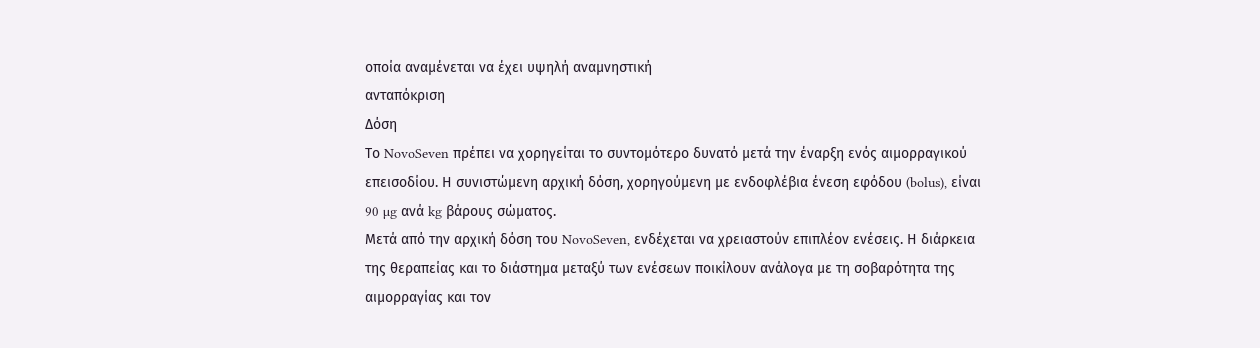οποία αναμένεται να έχει υψηλή αναμνηστική
ανταπόκριση
Δόση
Το NovoSeven πρέπει να χορηγείται το συντομότερο δυνατό μετά την έναρξη ενός αιμορραγικού
επεισοδίου. Η συνιστώμενη αρχική δόση, χορηγούμενη με ενδοφλέβια ένεση εφόδου (bolus), είναι
90 µg ανά kg βάρους σώµατος.
Μετά από την αρχική δόση του NovoSeven, ενδέχεται να χρειαστούν επιπλέον ενέσεις. Η διάρκεια
της θεραπείας και το διάστημα μεταξύ των ενέσεων ποικίλουν ανάλογα µε τη σοβαρότητα της
αιµορραγίας και τον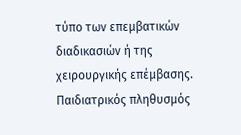τύπο των επεμβατικών διαδικασιών ή της χειρουργικής επέμβασης.
Παιδιατρικός πληθυσμός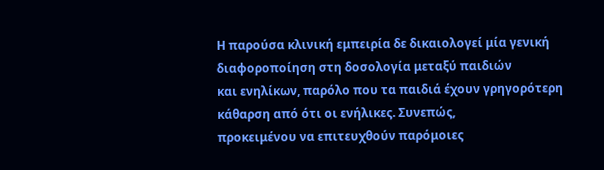Η παρούσα κλινική εμπειρία δε δικαιολογεί μία γενική διαφοροποίηση στη δοσολογία μεταξύ παιδιών
και ενηλίκων, παρόλο που τα παιδιά έχουν γρηγορότερη κάθαρση από ότι οι ενήλικες. Συνεπώς,
προκειμένου να επιτευχθούν παρόμοιες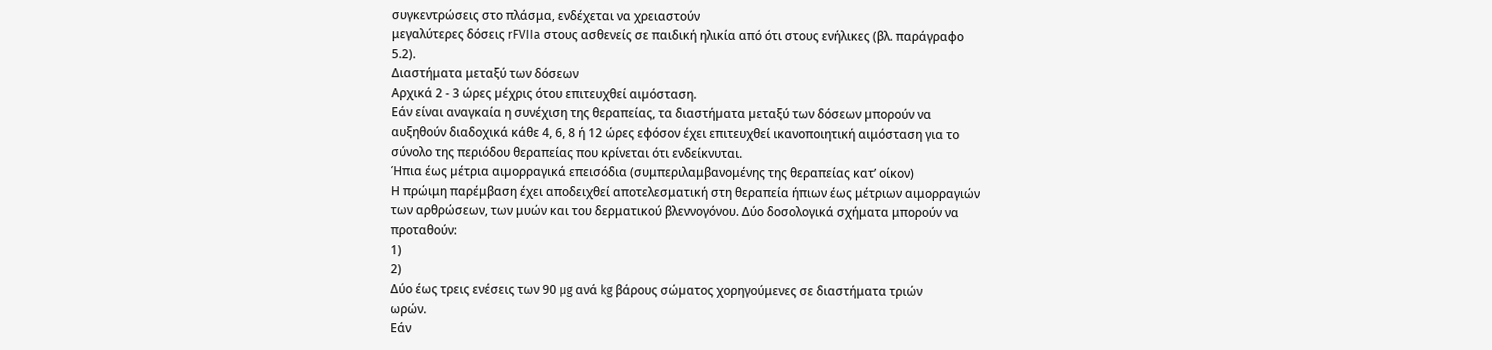συγκεντρώσεις στο πλάσμα, ενδέχεται να χρειαστούν
μεγαλύτερες δόσεις rFVIIa στους ασθενείς σε παιδική ηλικία από ότι στους ενήλικες (βλ. παράγραφο
5.2).
Διαστήματα μεταξύ των δόσεων
Αρχικά 2 - 3 ώρες µέχρις ότου επιτευχθεί αιµόσταση.
Εάν είναι αναγκαία η συνέχιση της θεραπείας, τα διαστήµατα µεταξύ των δόσεων µπορούν να
αυξηθούν διαδοχικά κάθε 4, 6, 8 ή 12 ώρες εφόσον έχει επιτευχθεί ικανοποιητική αιμόσταση για το
σύνολο της περιόδου θεραπείας που κρίνεται ότι ενδείκνυται.
Ήπια έως µέτρια αιµορραγικά επεισόδια (συμπεριλαμβανομένης της θεραπείας κατ’ οίκον)
Η πρώιμη παρέμβαση έχει αποδειχθεί αποτελεσματική στη θεραπεία ήπιων έως μέτριων αιμορραγιών
των αρθρώσεων, των μυών και του δερματικού βλεννογόνου. Δύο δοσολογικά σχήματα μπορούν να
προταθούν:
1)
2)
Δύο έως τρεις ενέσεις των 90 µg ανά kg βάρους σώµατος χορηγούμενες σε διαστήματα τριών
ωρών.
Εάν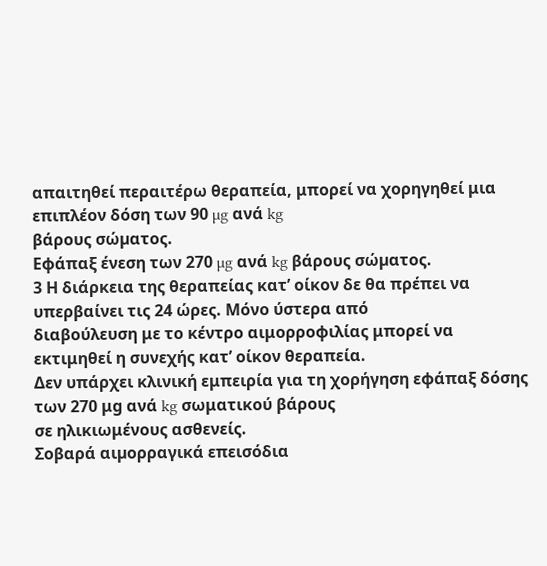απαιτηθεί περαιτέρω θεραπεία, μπορεί να χορηγηθεί μια επιπλέον δόση των 90 µg ανά kg
βάρους σώµατος.
Εφάπαξ ένεση των 270 µg ανά kg βάρους σώµατος.
3 Η διάρκεια της θεραπείας κατ’ οίκον δε θα πρέπει να υπερβαίνει τις 24 ώρες. Μόνο ύστερα από
διαβούλευση με το κέντρο αιμορροφιλίας μπορεί να εκτιμηθεί η συνεχής κατ’ οίκον θεραπεία.
Δεν υπάρχει κλινική εμπειρία για τη χορήγηση εφάπαξ δόσης των 270 μg ανά kg σωματικού βάρους
σε ηλικιωμένους ασθενείς.
Σοβαρά αιµορραγικά επεισόδια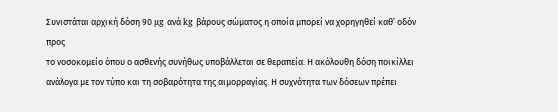Συνιστάται αρχική δόση 90 µg ανά kg βάρους σώµατος η οποία µπορεί να χορηγηθεί καθ’ οδόν προς
το νοσοκοµείο όπου ο ασθενής συνήθως υποβάλλεται σε θεραπεία. Η ακόλουθη δόση ποικίλλει
ανάλογα µε τον τύπο και τη σοβαρότητα της αιµορραγίας. Η συχνότητα των δόσεων πρέπει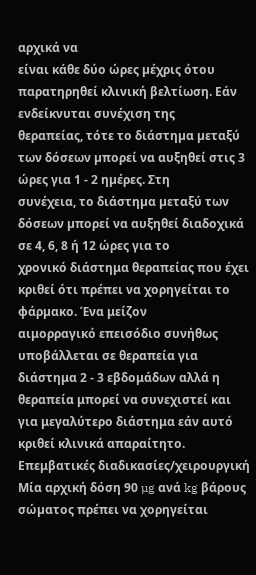αρχικά να
είναι κάθε δύο ώρες µέχρις ότου παρατηρηθεί κλινική βελτίωση. Εάν ενδείκνυται συνέχιση της
θεραπείας, τότε το διάστηµα µεταξύ των δόσεων µπορεί να αυξηθεί στις 3 ώρες για 1 - 2 ηµέρες. Στη
συνέχεια, το διάστηµα µεταξύ των δόσεων µπορεί να αυξηθεί διαδοχικά σε 4, 6, 8 ή 12 ώρες για το
χρονικό διάστημα θεραπείας που έχει κριθεί ότι πρέπει να χορηγείται το φάρµακο. Ένα μείζον
αιμορραγικό επεισόδιο συνήθως υποβάλλεται σε θεραπεία για διάστημα 2 - 3 εβδομάδων αλλά η
θεραπεία μπορεί να συνεχιστεί και για μεγαλύτερο διάστημα εάν αυτό κριθεί κλινικά απαραίτητο.
Επεμβατικές διαδικασίες/χειρουργική
Μία αρχική δόση 90 µg ανά kg βάρους σώµατος πρέπει να χορηγείται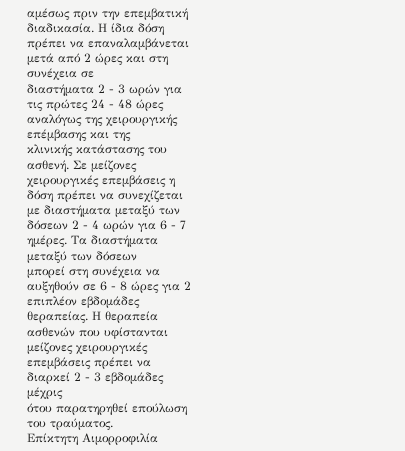αµέσως πριν την επεμβατική
διαδικασία. Η ίδια δόση πρέπει να επαναλαµβάνεται µετά από 2 ώρες και στη συνέχεια σε
διαστήµατα 2 - 3 ωρών για τις πρώτες 24 - 48 ώρες αναλόγως της χειρουργικής επέμβασης και της
κλινικής κατάστασης του ασθενή. Σε µείζονες χειρουργικές επεµβάσεις η δόση πρέπει να συνεχίζεται
µε διαστήµατα µεταξύ των δόσεων 2 - 4 ωρών για 6 - 7 ηµέρες. Τα διαστήµατα µεταξύ των δόσεων
µπορεί στη συνέχεια να αυξηθούν σε 6 - 8 ώρες για 2 επιπλέον εβδοµάδες θεραπείας. Η θεραπεία
ασθενών που υφίστανται µείζονες χειρουργικές επεµβάσεις πρέπει να διαρκεί 2 - 3 εβδοµάδες µέχρις
ότου παρατηρηθεί επούλωση του τραύµατος.
Επίκτητη Αιμορροφιλία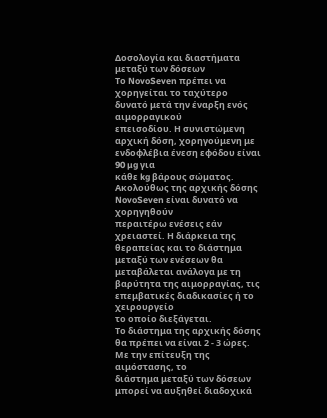Δοσολογία και διαστήματα μεταξύ των δόσεων
Το NovoSeven πρέπει να χορηγείται το ταχύτερο δυνατό μετά την έναρξη ενός αιμορραγικού
επεισοδίου. Η συνιστώμενη αρχική δόση, χορηγούμενη με ενδοφλέβια ένεση εφόδου είναι 90 µg για
κάθε kg βάρους σώµατος. Ακολούθως της αρχικής δόσης NovoSeven είναι δυνατό να χορηγηθούν
περαιτέρω ενέσεις εάν χρειαστεί. Η διάρκεια της θεραπείας και το διάστημα μεταξύ των ενέσεων θα
μεταβάλεται ανάλογα με τη βαρύτητα της αιμορραγίας, τις επεμβατικές διαδικασίες ή το χειρουργείο
το οποίο διεξάγεται.
Το διάστημα της αρχικής δόσης θα πρέπει να είναι 2 - 3 ώρες. Με την επίτευξη της αιμόστασης, το
διάστημα μεταξύ των δόσεων μπορεί να αυξηθεί διαδοχικά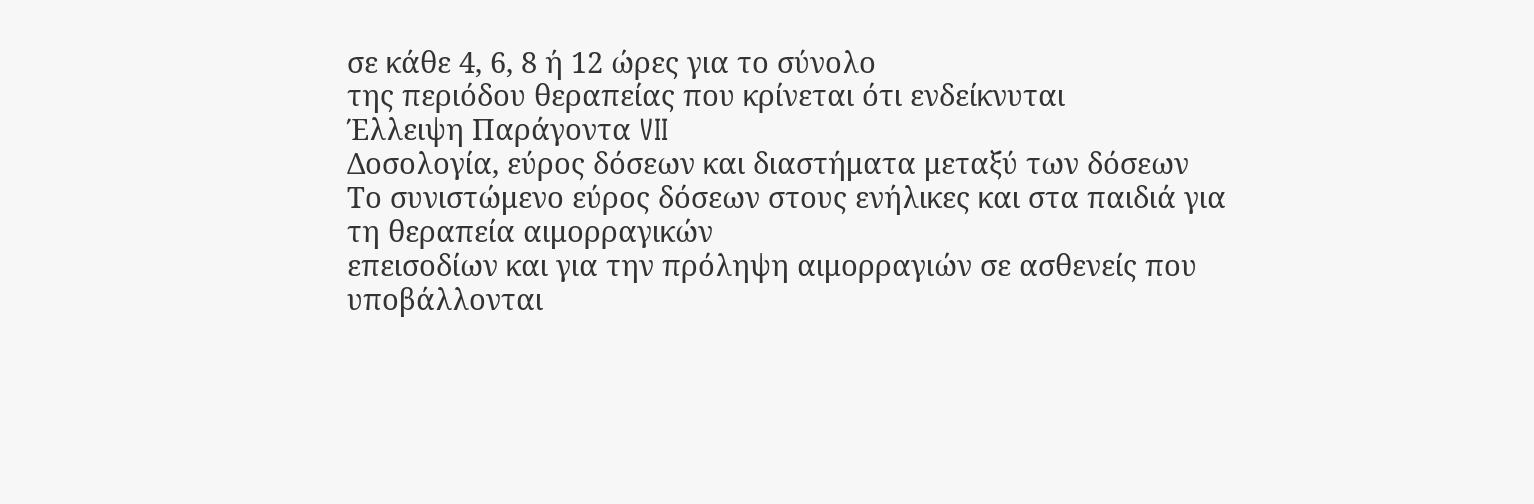σε κάθε 4, 6, 8 ή 12 ώρες για το σύνολο
της περιόδου θεραπείας που κρίνεται ότι ενδείκνυται
Έλλειψη Παράγοντα VII
Δοσολογία, εύρος δόσεων και διαστήματα μεταξύ των δόσεων
Το συνιστώμενο εύρος δόσεων στους ενήλικες και στα παιδιά για τη θεραπεία αιμορραγικών
επεισοδίων και για την πρόληψη αιμορραγιών σε ασθενείς που υποβάλλονται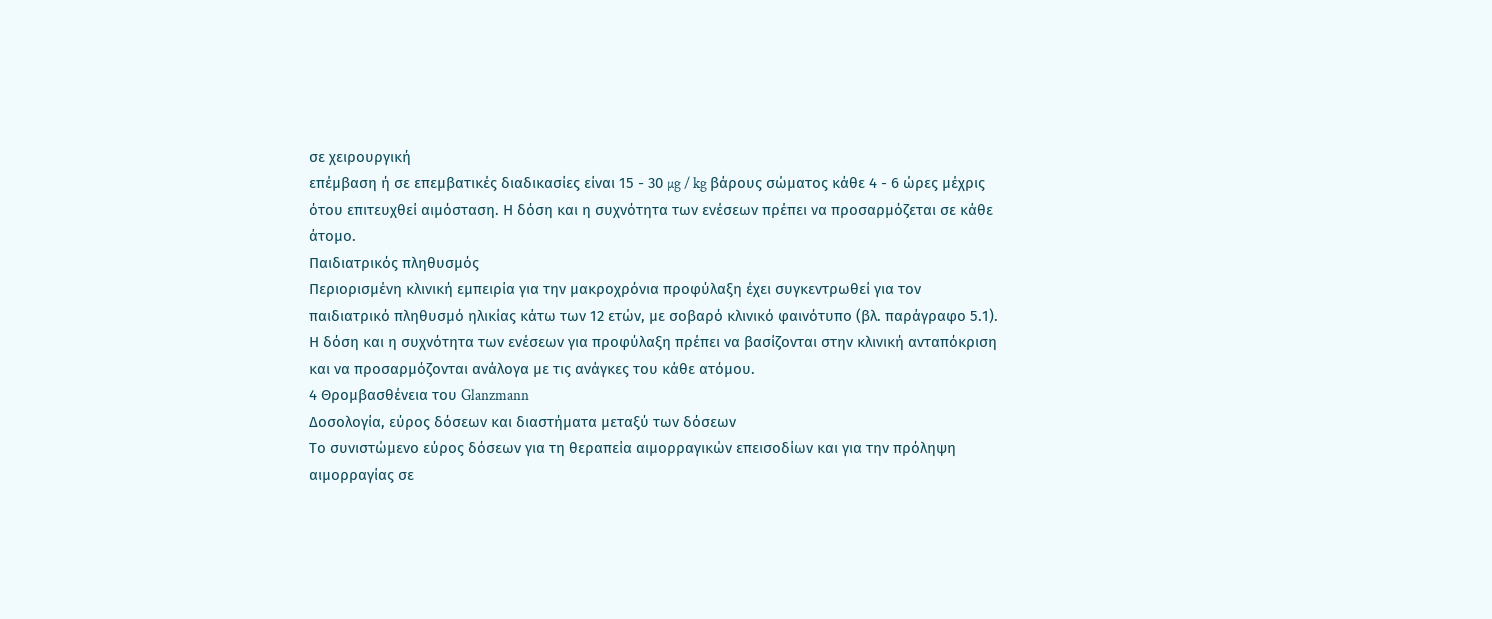σε χειρουργική
επέμβαση ή σε επεμβατικές διαδικασίες είναι 15 - 30 µg / kg βάρους σώματος κάθε 4 - 6 ώρες μέχρις
ότου επιτευχθεί αιμόσταση. Η δόση και η συχνότητα των ενέσεων πρέπει να προσαρμόζεται σε κάθε
άτομο.
Παιδιατρικός πληθυσμός
Περιορισμένη κλινική εμπειρία για την μακροχρόνια προφύλαξη έχει συγκεντρωθεί για τον
παιδιατρικό πληθυσμό ηλικίας κάτω των 12 ετών, με σοβαρό κλινικό φαινότυπο (βλ. παράγραφο 5.1).
Η δόση και η συχνότητα των ενέσεων για προφύλαξη πρέπει να βασίζονται στην κλινική ανταπόκριση
και να προσαρμόζονται ανάλογα με τις ανάγκες του κάθε ατόμου.
4 Θρομβασθένεια του Glanzmann
Δοσολογία, εύρος δόσεων και διαστήματα μεταξύ των δόσεων
Το συνιστώμενο εύρος δόσεων για τη θεραπεία αιμορραγικών επεισοδίων και για την πρόληψη
αιμορραγίας σε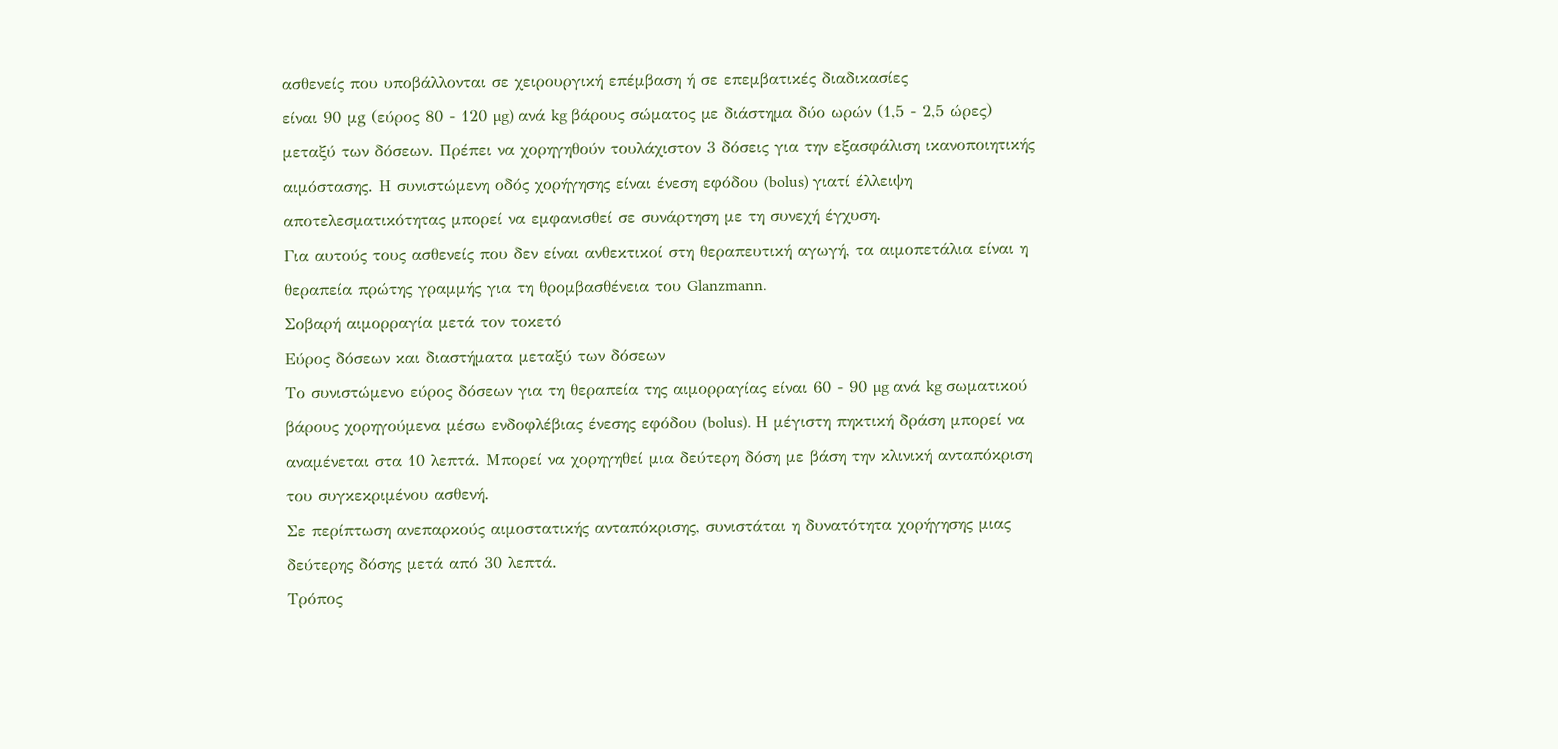ασθενείς που υποβάλλονται σε χειρουργική επέμβαση ή σε επεμβατικές διαδικασίες
είναι 90 μg (εύρος 80 - 120 µg) ανά kg βάρους σώματος µε διάστηµα δύο ωρών (1,5 - 2,5 ώρες)
μεταξύ των δόσεων. Πρέπει να χορηγηθούν τουλάχιστον 3 δόσεις για την εξασφάλιση ικανοποιητικής
αιμόστασης. Η συνιστώμενη οδός χορήγησης είναι ένεση εφόδου (bolus) γιατί έλλειψη
αποτελεσματικότητας μπορεί να εμφανισθεί σε συνάρτηση με τη συνεχή έγχυση.
Για αυτούς τους ασθενείς που δεν είναι ανθεκτικοί στη θεραπευτική αγωγή, τα αιμοπετάλια είναι η
θεραπεία πρώτης γραμμής για τη θρομβασθένεια του Glanzmann.
Σοβαρή αιμορραγία μετά τον τοκετό
Εύρος δόσεων και διαστήματα μεταξύ των δόσεων
Το συνιστώμενο εύρος δόσεων για τη θεραπεία της αιμορραγίας είναι 60 - 90 µg ανά kg σωματικού
βάρους χορηγούμενα μέσω ενδοφλέβιας ένεσης εφόδου (bolus). Η μέγιστη πηκτική δράση μπορεί να
αναμένεται στα 10 λεπτά. Μπορεί να χορηγηθεί μια δεύτερη δόση με βάση την κλινική ανταπόκριση
του συγκεκριμένου ασθενή.
Σε περίπτωση ανεπαρκούς αιμοστατικής ανταπόκρισης, συνιστάται η δυνατότητα χορήγησης μιας
δεύτερης δόσης μετά από 30 λεπτά.
Τρόπος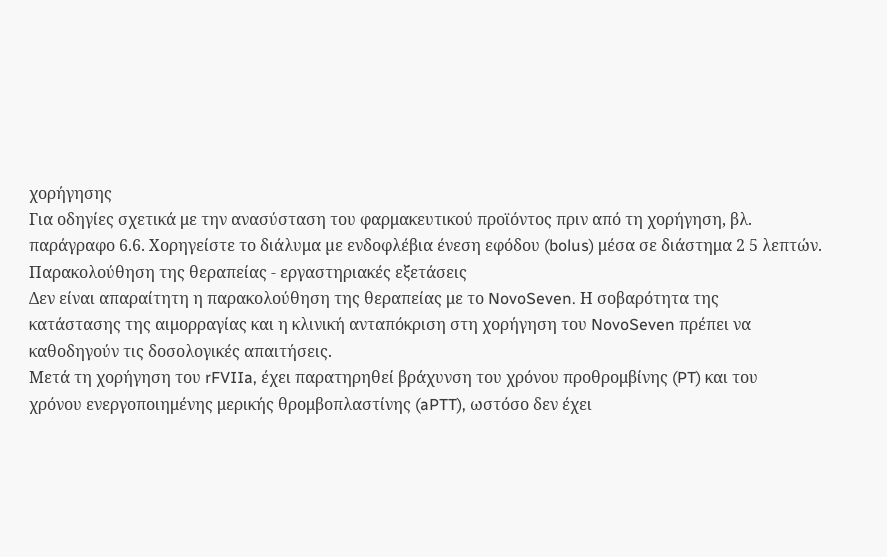χορήγησης
Για οδηγίες σχετικά με την ανασύσταση του φαρμακευτικού προϊόντος πριν από τη χορήγηση, βλ.
παράγραφο 6.6. Χορηγείστε το διάλυμα µε ενδοφλέβια ένεση εφόδου (bolus) μέσα σε διάστημα 2 5 λεπτών.
Παρακολούθηση της θεραπείας - εργαστηριακές εξετάσεις
Δεν είναι απαραίτητη η παρακολούθηση της θεραπείας με το NovoSeven. Η σοβαρότητα της
κατάστασης της αιμορραγίας και η κλινική ανταπόκριση στη χορήγηση του NovoSeven πρέπει να
καθοδηγούν τις δοσολογικές απαιτήσεις.
Μετά τη χορήγηση του rFVIIa, έχει παρατηρηθεί βράχυνση του χρόνου προθρομβίνης (PT) και του
χρόνου ενεργοποιημένης μερικής θρομβοπλαστίνης (aPTT), ωστόσο δεν έχει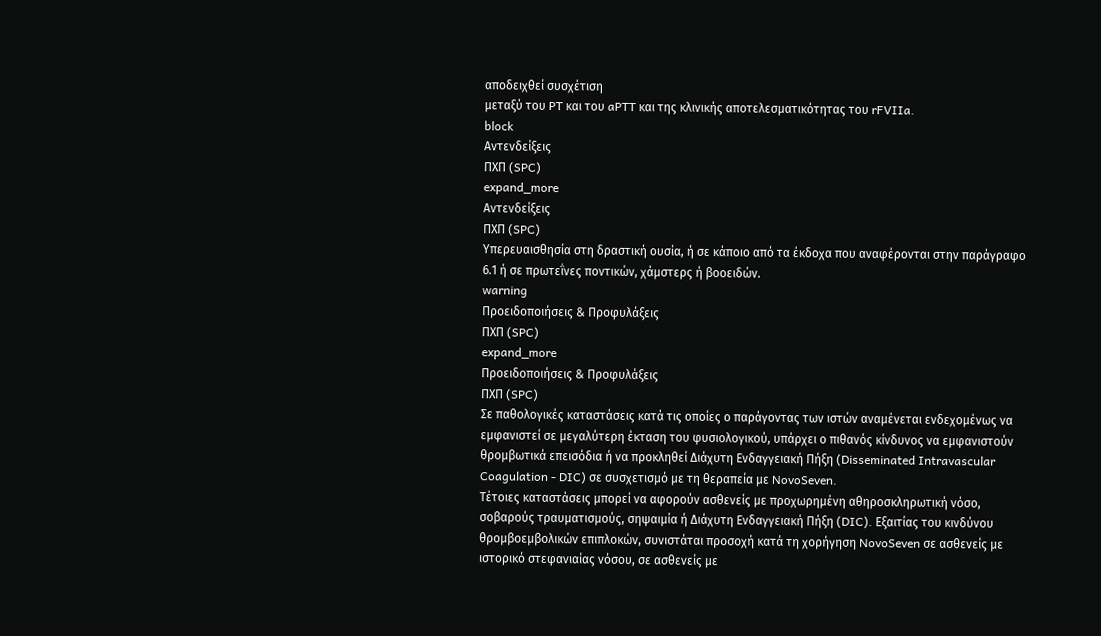αποδειχθεί συσχέτιση
μεταξύ του PT και του aPTT και της κλινικής αποτελεσματικότητας του rFVIIa.
block
Αντενδείξεις
ΠΧΠ (SPC)
expand_more
Αντενδείξεις
ΠΧΠ (SPC)
Υπερευαισθησία στη δραστική ουσία, ή σε κάποιο από τα έκδοχα που αναφέρονται στην παράγραφο
6.1 ή σε πρωτεΐνες ποντικών, χάµστερς ή βοοειδών.
warning
Προειδοποιήσεις & Προφυλάξεις
ΠΧΠ (SPC)
expand_more
Προειδοποιήσεις & Προφυλάξεις
ΠΧΠ (SPC)
Σε παθολογικές καταστάσεις κατά τις οποίες ο παράγοντας των ιστών αναµένεται ενδεχοµένως να
εµφανιστεί σε µεγαλύτερη έκταση του φυσιολογικού, υπάρχει ο πιθανός κίνδυνος να εµφανιστούν
θροµβωτικά επεισόδια ή να προκληθεί Διάχυτη Ενδαγγειακή Πήξη (Disseminated Intravascular
Coagulation - DIC) σε συσχετισµό µε τη θεραπεία µε NovoSeven.
Τέτοιες καταστάσεις µπορεί να αφορούν ασθενείς µε προχωρηµένη αθηροσκληρωτική νόσο,
σοβαρούς τραυµατισµούς, σηψαιµία ή Διάχυτη Ενδαγγειακή Πήξη (DIC). Εξαιτίας του κινδύνου
θρομβοεμβολικών επιπλοκών, συνιστάται προσοχή κατά τη χορήγηση NovoSeven σε ασθενείς με
ιστορικό στεφανιαίας νόσου, σε ασθενείς με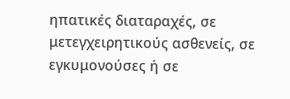ηπατικές διαταραχές, σε μετεγχειρητικούς ασθενείς, σε
εγκυμονούσες ή σε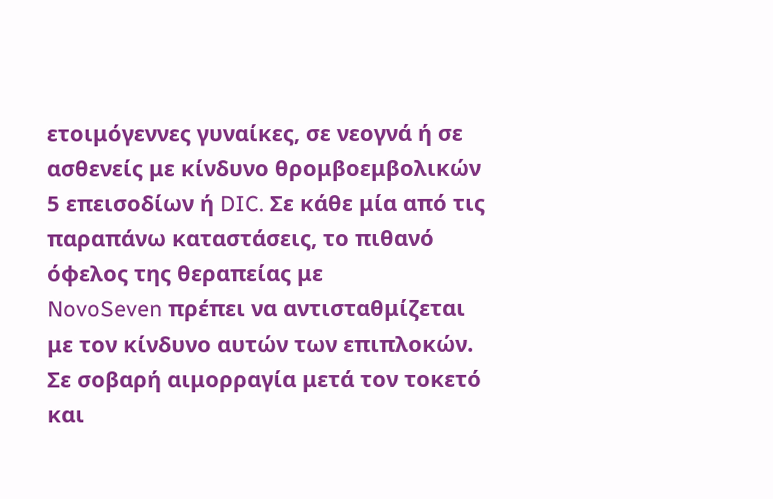ετοιμόγεννες γυναίκες, σε νεογνά ή σε ασθενείς με κίνδυνο θρομβοεμβολικών
5 επεισοδίων ή DIC. Σε κάθε μία από τις παραπάνω καταστάσεις, το πιθανό όφελος της θεραπείας με
NovoSeven πρέπει να αντισταθμίζεται με τον κίνδυνο αυτών των επιπλοκών.
Σε σοβαρή αιμορραγία μετά τον τοκετό και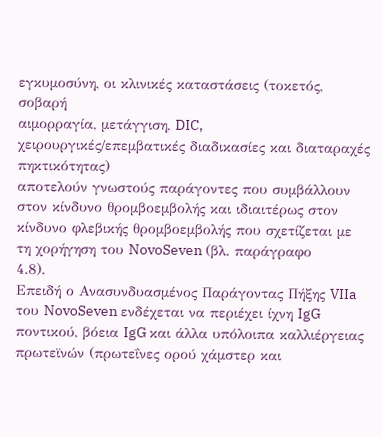εγκυμοσύνη, οι κλινικές καταστάσεις (τοκετός, σοβαρή
αιμορραγία, μετάγγιση, DIC, χειρουργικές/επεμβατικές διαδικασίες και διαταραχές πηκτικότητας)
αποτελούν γνωστούς παράγοντες που συμβάλλουν στον κίνδυνο θρομβοεμβολής και ιδιαιτέρως στον
κίνδυνο φλεβικής θρομβοεμβολής που σχετίζεται με τη χορήγηση του NovoSeven (βλ. παράγραφο
4.8).
Επειδή ο Ανασυνδυασµένος Παράγοντας Πήξης VIIa του NovoSeven ενδέχεται να περιέχει ίχνη IgG
ποντικού, βόεια IgG και άλλα υπόλοιπα καλλιέργειας πρωτεϊνών (πρωτεΐνες ορού χάµστερ και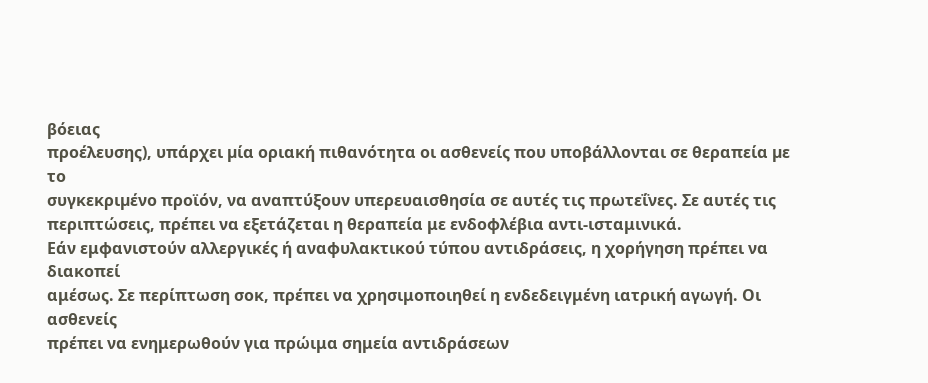βόειας
προέλευσης), υπάρχει µία οριακή πιθανότητα οι ασθενείς που υποβάλλονται σε θεραπεία µε το
συγκεκριµένο προϊόν, να αναπτύξουν υπερευαισθησία σε αυτές τις πρωτεΐνες. Σε αυτές τις
περιπτώσεις, πρέπει να εξετάζεται η θεραπεία με ενδοφλέβια αντι-ισταμινικά.
Εάν εμφανιστούν αλλεργικές ή αναφυλακτικού τύπου αντιδράσεις, η χορήγηση πρέπει να διακοπεί
αμέσως. Σε περίπτωση σοκ, πρέπει να χρησιμοποιηθεί η ενδεδειγμένη ιατρική αγωγή. Οι ασθενείς
πρέπει να ενημερωθούν για πρώιμα σημεία αντιδράσεων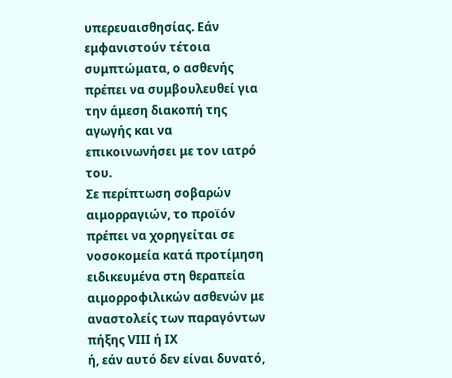υπερευαισθησίας. Εάν εμφανιστούν τέτοια
συμπτώματα, ο ασθενής πρέπει να συμβουλευθεί για την άμεση διακοπή της αγωγής και να
επικοινωνήσει με τον ιατρό του.
Σε περίπτωση σοβαρών αιμορραγιών, το προϊόν πρέπει να χορηγείται σε νοσοκομεία κατά προτίμηση
ειδικευμένα στη θεραπεία αιμορροφιλικών ασθενών με αναστολείς των παραγόντων πήξης VIII ή IX
ή, εάν αυτό δεν είναι δυνατό,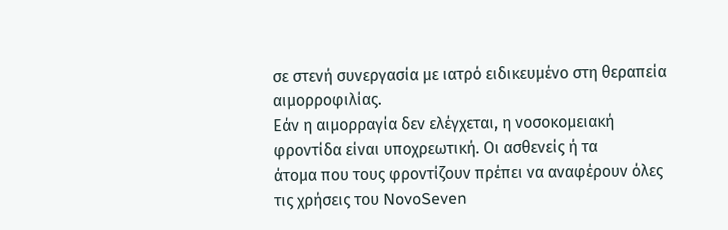σε στενή συνεργασία με ιατρό ειδικευμένο στη θεραπεία αιμορροφιλίας.
Eάν η αιµορραγία δεν ελέγχεται, η νοσοκοµειακή φροντίδα είναι υποχρεωτική. Οι ασθενείς ή τα
άτομα που τους φροντίζουν πρέπει να αναφέρουν όλες τις χρήσεις του NovoSeven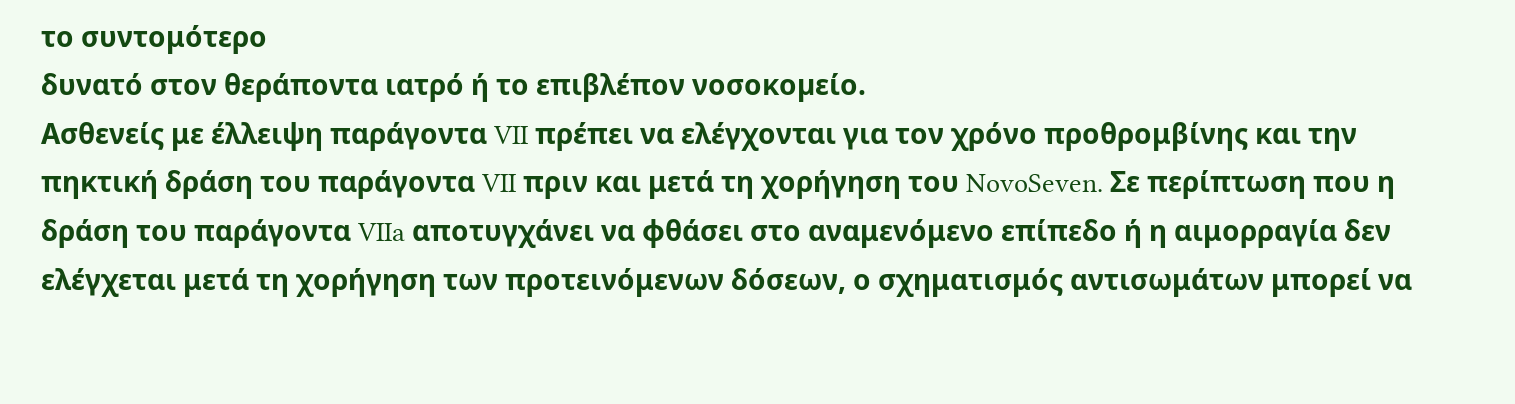το συντομότερο
δυνατό στον θεράποντα ιατρό ή το επιβλέπον νοσοκοµείο.
Ασθενείς με έλλειψη παράγοντα VII πρέπει να ελέγχονται για τον χρόνο προθρομβίνης και την
πηκτική δράση του παράγοντα VII πριν και μετά τη χορήγηση του NovoSeven. Σε περίπτωση που η
δράση του παράγοντα VIIa αποτυγχάνει να φθάσει στο αναμενόμενο επίπεδο ή η αιμορραγία δεν
ελέγχεται μετά τη χορήγηση των προτεινόμενων δόσεων, ο σχηματισμός αντισωμάτων μπορεί να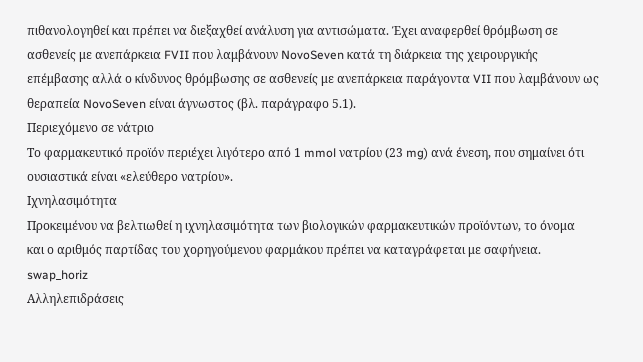πιθανολογηθεί και πρέπει να διεξαχθεί ανάλυση για αντισώματα. Έχει αναφερθεί θρόμβωση σε
ασθενείς με ανεπάρκεια FVII που λαμβάνουν NovoSeven κατά τη διάρκεια της χειρουργικής
επέμβασης αλλά ο κίνδυνος θρόμβωσης σε ασθενείς με ανεπάρκεια παράγοντα VII που λαμβάνουν ως
θεραπεία NovoSeven είναι άγνωστος (βλ. παράγραφο 5.1).
Περιεχόμενο σε νάτριο
Το φαρμακευτικό προϊόν περιέχει λιγότερο από 1 mmol νατρίου (23 mg) ανά ένεση, που σημαίνει ότι
ουσιαστικά είναι «ελεύθερο νατρίου».
Ιχνηλασιμότητα
Προκειμένου να βελτιωθεί η ιχνηλασιμότητα των βιολογικών φαρμακευτικών προϊόντων, το όνομα
και ο αριθμός παρτίδας του χορηγούμενου φαρμάκου πρέπει να καταγράφεται με σαφήνεια.
swap_horiz
Αλληλεπιδράσεις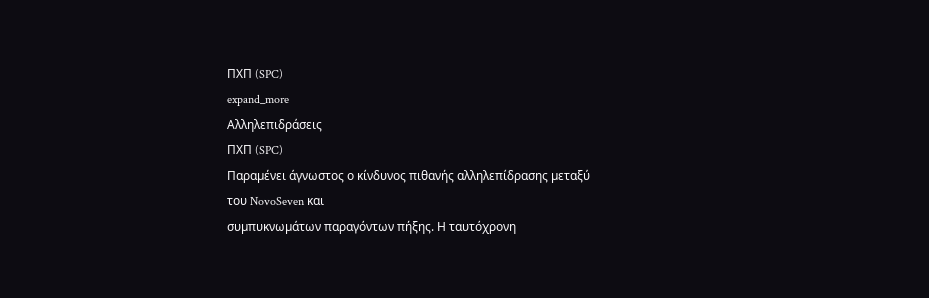ΠΧΠ (SPC)
expand_more
Αλληλεπιδράσεις
ΠΧΠ (SPC)
Παραµένει άγνωστος ο κίνδυνος πιθανής αλληλεπίδρασης µεταξύ του NovoSeven και
συµπυκνωµάτων παραγόντων πήξης. Η ταυτόχρονη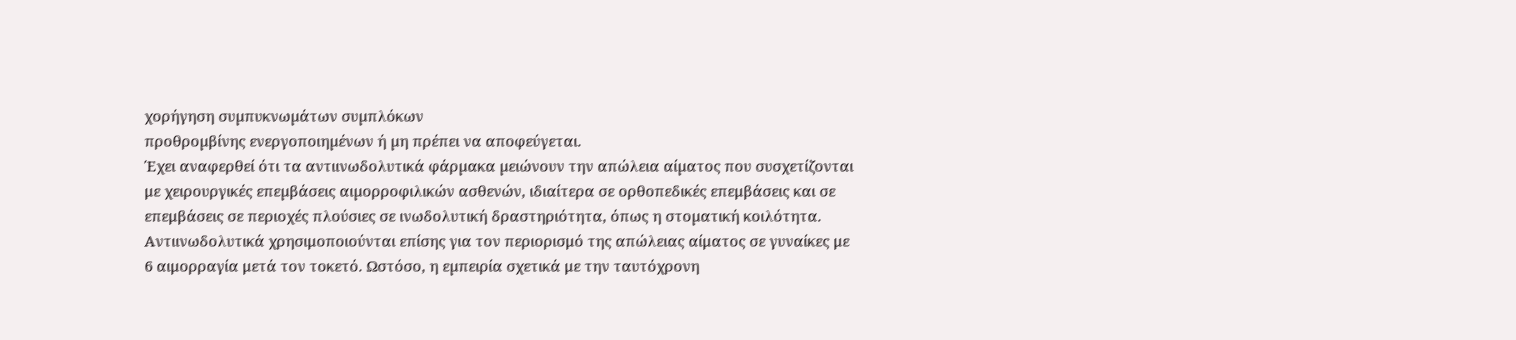χορήγηση συµπυκνωµάτων συµπλόκων
προθροµβίνης ενεργοποιηµένων ή µη πρέπει να αποφεύγεται.
Έχει αναφερθεί ότι τα αντιινωδολυτικά φάρµακα µειώνουν την απώλεια αίµατος που συσχετίζονται
με χειρουργικές επεµβάσεις αιµορροφιλικών ασθενών, ιδιαίτερα σε ορθοπεδικές επεμβάσεις και σε
επεμβάσεις σε περιοχές πλούσιες σε ινωδολυτική δραστηριότητα, όπως η στοµατική κοιλότητα.
Αντιινωδολυτικά χρησιμοποιούνται επίσης για τον περιορισμό της απώλειας αίματος σε γυναίκες με
6 αιμορραγία μετά τον τοκετό. Ωστόσο, η εµπειρία σχετικά με την ταυτόχρονη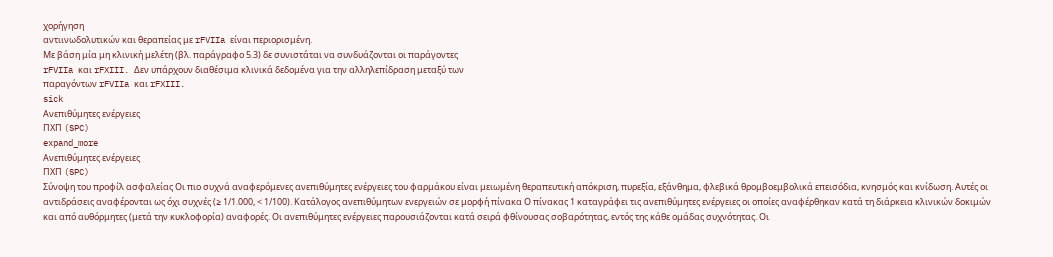χορήγηση
αντιινωδολυτικών και θεραπείας με rFVIIa είναι περιορισμένη.
Με βάση μία μη κλινική μελέτη (βλ. παράγραφο 5.3) δε συνιστάται να συνδυάζονται οι παράγοντες
rFVIIa και rFXIII. Δεν υπάρχουν διαθέσιμα κλινικά δεδομένα για την αλληλεπίδραση μεταξύ των
παραγόντων rFVIIa και rFXIII.
sick
Ανεπιθύμητες ενέργειες
ΠΧΠ (SPC)
expand_more
Ανεπιθύμητες ενέργειες
ΠΧΠ (SPC)
Σύνοψη του προφίλ ασφαλείας Οι πιο συχνά αναφερόμενες ανεπιθύμητες ενέργειες του φαρμάκου είναι μειωμένη θεραπευτική απόκριση, πυρεξία, εξάνθημα, φλεβικά θρομβοεμβολικά επεισόδια, κνησμός και κνίδωση. Αυτές οι αντιδράσεις αναφέρονται ως όχι συχνές (≥ 1/1.000, < 1/100). Κατάλογος ανεπιθύμητων ενεργειών σε μορφή πίνακα Ο πίνακας 1 καταγράφει τις ανεπιθύμητες ενέργειες οι οποίες αναφέρθηκαν κατά τη διάρκεια κλινικών δοκιμών και από αυθόρμητες (μετά την κυκλοφορία) αναφορές. Οι ανεπιθύμητες ενέργειες παρουσιάζονται κατά σειρά φθίνουσας σοβαρότητας, εντός της κάθε ομάδας συχνότητας. Οι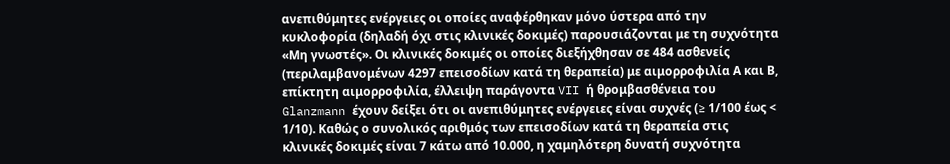ανεπιθύμητες ενέργειες οι οποίες αναφέρθηκαν μόνο ύστερα από την κυκλοφορία (δηλαδή όχι στις κλινικές δοκιμές) παρουσιάζονται με τη συχνότητα «Μη γνωστές». Οι κλινικές δοκιμές οι οποίες διεξήχθησαν σε 484 ασθενείς (περιλαμβανομένων 4297 επεισοδίων κατά τη θεραπεία) με αιμορροφιλία Α και Β, επίκτητη αιμορροφιλία, έλλειψη παράγοντα VII ή θρομβασθένεια του Glanzmann έχουν δείξει ότι οι ανεπιθύμητες ενέργειες είναι συχνές (≥ 1/100 έως < 1/10). Καθώς ο συνολικός αριθμός των επεισοδίων κατά τη θεραπεία στις κλινικές δοκιμές είναι 7 κάτω από 10.000, η χαμηλότερη δυνατή συχνότητα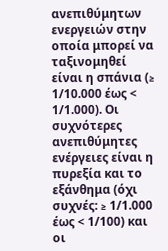ανεπιθύμητων ενεργειών στην οποία μπορεί να ταξινομηθεί είναι η σπάνια (≥ 1/10.000 έως < 1/1.000). Οι συχνότερες ανεπιθύμητες ενέργειες είναι η πυρεξία και το εξάνθημα (όχι συχνές: ≥ 1/1.000 έως < 1/100) και οι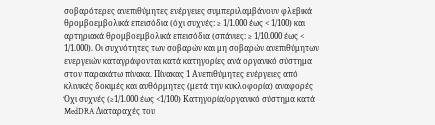σοβαρότερες ανεπιθύμητες ενέργειες συμπεριλαμβάνουν φλεβικά θρομβοεμβολικά επεισόδια (όχι συχνές: ≥ 1/1.000 έως < 1/100) και αρτηριακά θρομβοεμβολικά επεισόδια (σπάνιες: ≥ 1/10.000 έως < 1/1.000). Οι συχνότητες των σοβαρών και μη σοβαρών ανεπιθύμητων ενεργειών καταγράφονται κατά κατηγορίες ανά οργανικό σύστημα στον παρακάτω πίνακα. Πίνακας 1 Ανεπιθύμητες ενέργειες από κλινικές δοκιμές και αυθόρμητες (μετά την κυκλοφορία) αναφορές Όχι συχνές (≥1/1.000 έως <1/100) Kατηγορία/οργανικό σύστημα κατά MedDRA Διαταραχές του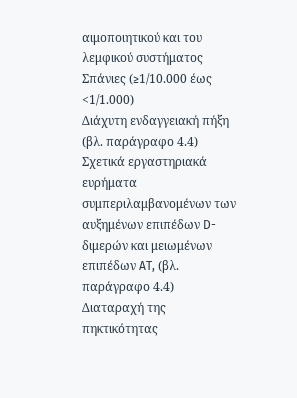αιμοποιητικού και του λεμφικού συστήματος Σπάνιες (≥1/10.000 έως <1/1.000)
Διάχυτη ενδαγγειακή πήξη (βλ. παράγραφο 4.4)
Σχετικά εργαστηριακά ευρήματα συμπεριλαμβανομένων των αυξημένων επιπέδων D-διμερών και μειωμένων επιπέδων AT, (βλ. παράγραφο 4.4)
Διαταραχή της πηκτικότητας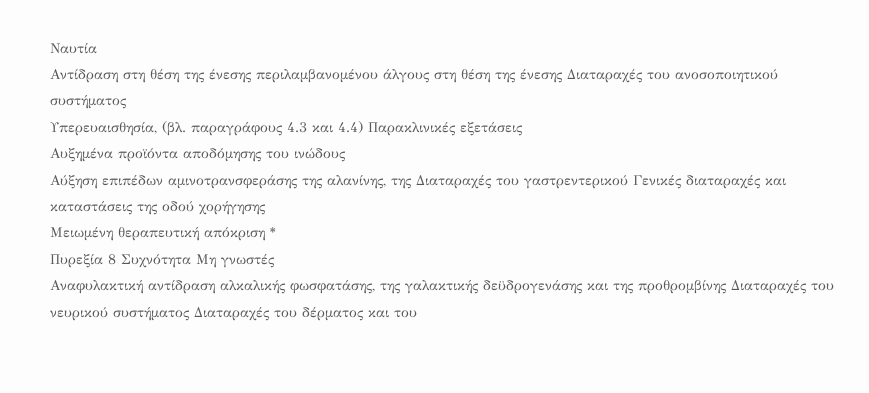Ναυτία
Αντίδραση στη θέση της ένεσης περιλαμβανομένου άλγους στη θέση της ένεσης Διαταραχές του ανοσοποιητικού συστήματος
Υπερευαισθησία, (βλ. παραγράφους 4.3 και 4.4) Παρακλινικές εξετάσεις
Αυξημένα προϊόντα αποδόμησης του ινώδους
Αύξηση επιπέδων αμινοτρανσφεράσης της αλανίνης, της Διαταραχές του γαστρεντερικού Γενικές διαταραχές και καταστάσεις της οδού χορήγησης
Μειωμένη θεραπευτική απόκριση *
Πυρεξία 8 Συχνότητα Μη γνωστές
Αναφυλακτική αντίδραση αλκαλικής φωσφατάσης, της γαλακτικής δεϋδρογενάσης και της προθρομβίνης Διαταραχές του νευρικού συστήματος Διαταραχές του δέρματος και του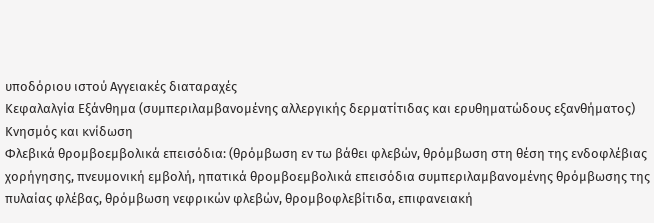υποδόριου ιστού Αγγειακές διαταραχές
Κεφαλαλγία Εξάνθημα (συμπεριλαμβανομένης αλλεργικής δερματίτιδας και ερυθηματώδους εξανθήματος)
Κνησμός και κνίδωση
Φλεβικά θρομβοεμβολικά επεισόδια: (θρόμβωση εν τω βάθει φλεβών, θρόμβωση στη θέση της ενδοφλέβιας χορήγησης, πνευμονική εμβολή, ηπατικά θρομβοεμβολικά επεισόδια συμπεριλαμβανομένης θρόμβωσης της πυλαίας φλέβας, θρόμβωση νεφρικών φλεβών, θρομβοφλεβίτιδα, επιφανειακή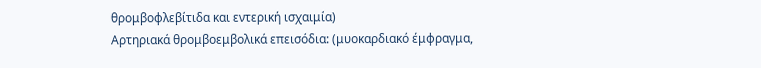θρομβοφλεβίτιδα και εντερική ισχαιμία)
Αρτηριακά θρομβοεμβολικά επεισόδια: (μυοκαρδιακό έμφραγμα,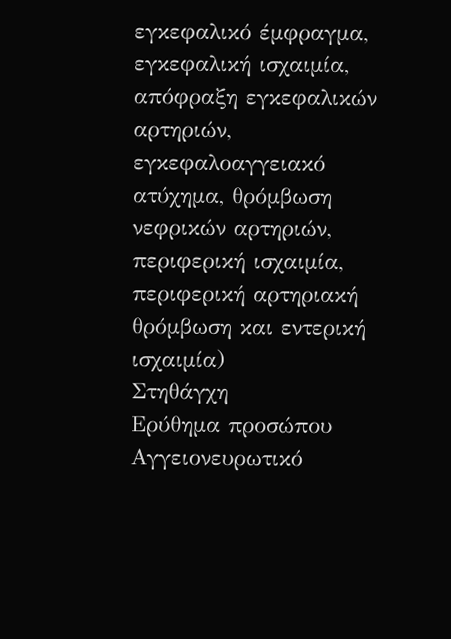εγκεφαλικό έμφραγμα, εγκεφαλική ισχαιμία, απόφραξη εγκεφαλικών αρτηριών, εγκεφαλοαγγειακό ατύχημα, θρόμβωση νεφρικών αρτηριών, περιφερική ισχαιμία, περιφερική αρτηριακή θρόμβωση και εντερική ισχαιμία)
Στηθάγχη
Ερύθημα προσώπου
Αγγειονευρωτικό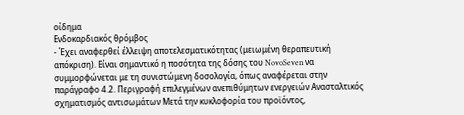οίδημα
Ενδοκαρδιακός θρόμβος
- Έχει αναφερθεί έλλειψη αποτελεσματικότητας (μειωμένη θεραπευτική απόκριση). Είναι σημαντικό η ποσότητα της δόσης του NovoSeven να συμμορφώνεται με τη συνιστώμενη δοσολογία, όπως αναφέρεται στην παράγραφο 4.2. Περιγραφή επιλεγμένων ανεπιθύμητων ενεργειών Ανασταλτικός σχηματισμός αντισωμάτων Μετά την κυκλοφορία του προϊόντος,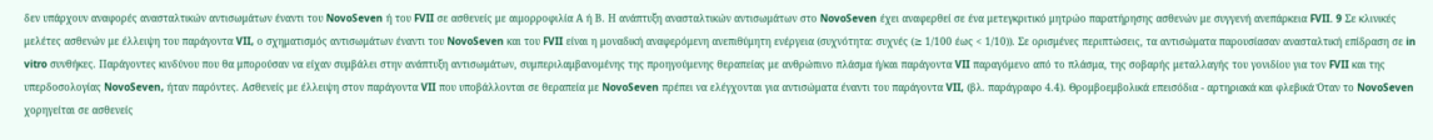δεν υπάρχουν αναφορές ανασταλτικών αντισωμάτων έναντι του NovoSeven ή του FVII σε ασθενείς με αιμορροφιλία Α ή Β. Η ανάπτυξη ανασταλτικών αντισωμάτων στο NovoSeven έχει αναφερθεί σε ένα μετεγκριτικό μητρώο παρατήρησης ασθενών με συγγενή ανεπάρκεια FVII. 9 Σε κλινικές μελέτες ασθενών με έλλειψη του παράγοντα VII, ο σχηματισμός αντισωμάτων έναντι του NovoSeven και του FVII είναι η μοναδική αναφερόμενη ανεπιθύμητη ενέργεια (συχνότητα: συχνές (≥ 1/100 έως < 1/10)). Σε ορισμένες περιπτώσεις, τα αντισώματα παρουσίασαν ανασταλτική επίδραση σε in vitro συνθήκες. Παράγοντες κινδύνου που θα μπορούσαν να είχαν συμβάλει στην ανάπτυξη αντισωμάτων, συμπεριλαμβανομένης της προηγούμενης θεραπείας με ανθρώπινο πλάσμα ή/και παράγοντα VII παραγόμενο από το πλάσμα, της σοβαρής μεταλλαγής του γονιδίου για τον FVII και της υπερδοσολογίας NovoSeven, ήταν παρόντες. Ασθενείς με έλλειψη στον παράγοντα VII που υποβάλλονται σε θεραπεία με NovoSeven πρέπει να ελέγχονται για αντισώματα έναντι του παράγοντα VII, (βλ. παράγραφο 4.4). Θρομβοεμβολικά επεισόδια - αρτηριακά και φλεβικά Όταν το NovoSeven χορηγείται σε ασθενείς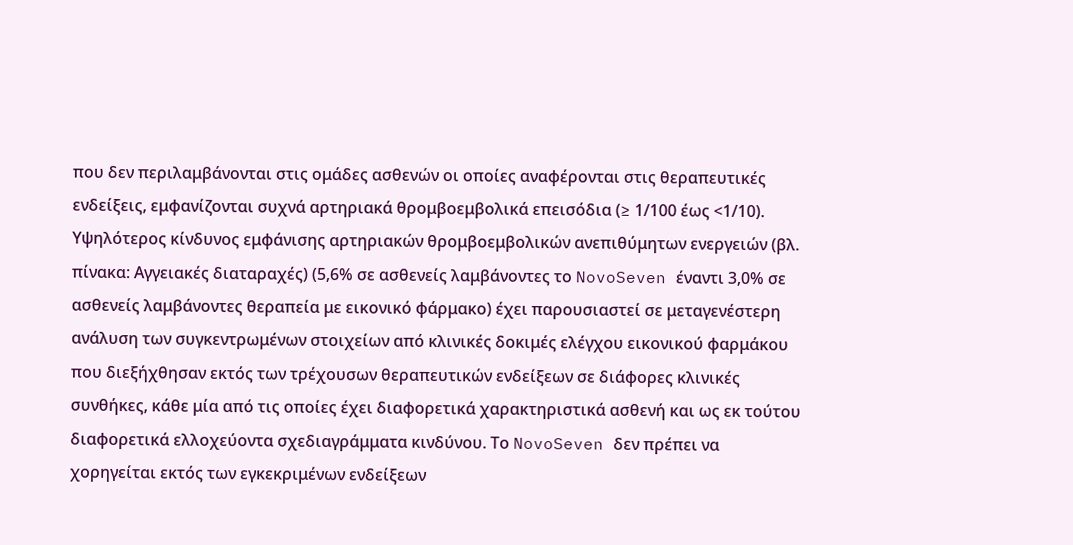που δεν περιλαμβάνονται στις ομάδες ασθενών οι οποίες αναφέρονται στις θεραπευτικές ενδείξεις, εμφανίζονται συχνά αρτηριακά θρομβοεμβολικά επεισόδια (≥ 1/100 έως <1/10). Υψηλότερος κίνδυνος εμφάνισης αρτηριακών θρομβοεμβολικών ανεπιθύμητων ενεργειών (βλ. πίνακα: Αγγειακές διαταραχές) (5,6% σε ασθενείς λαμβάνοντες το NovoSeven έναντι 3,0% σε ασθενείς λαμβάνοντες θεραπεία με εικονικό φάρμακο) έχει παρουσιαστεί σε μεταγενέστερη ανάλυση των συγκεντρωμένων στοιχείων από κλινικές δοκιμές ελέγχου εικονικού φαρμάκου που διεξήχθησαν εκτός των τρέχουσων θεραπευτικών ενδείξεων σε διάφορες κλινικές συνθήκες, κάθε μία από τις οποίες έχει διαφορετικά χαρακτηριστικά ασθενή και ως εκ τούτου διαφορετικά ελλοχεύοντα σχεδιαγράμματα κινδύνου. Το NovoSeven δεν πρέπει να χορηγείται εκτός των εγκεκριμένων ενδείξεων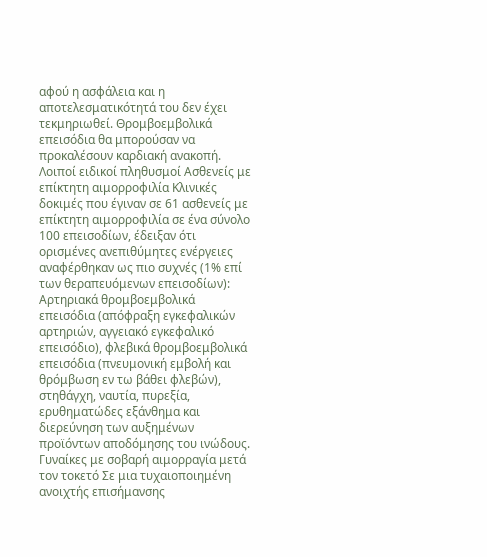αφού η ασφάλεια και η αποτελεσματικότητά του δεν έχει τεκμηριωθεί. Θρομβοεμβολικά επεισόδια θα μπορούσαν να προκαλέσουν καρδιακή ανακοπή. Λοιποί ειδικοί πληθυσμοί Ασθενείς με επίκτητη αιμορροφιλία Κλινικές δοκιμές που έγιναν σε 61 ασθενείς με επίκτητη αιμορροφιλία σε ένα σύνολο 100 επεισοδίων, έδειξαν ότι ορισμένες ανεπιθύμητες ενέργειες αναφέρθηκαν ως πιο συχνές (1% επί των θεραπευόμενων επεισοδίων): Αρτηριακά θρομβοεμβολικά επεισόδια (απόφραξη εγκεφαλικών αρτηριών, αγγειακό εγκεφαλικό επεισόδιο), φλεβικά θρομβοεμβολικά επεισόδια (πνευμονική εμβολή και θρόμβωση εν τω βάθει φλεβών), στηθάγχη, ναυτία, πυρεξία, ερυθηματώδες εξάνθημα και διερεύνηση των αυξημένων προϊόντων αποδόμησης του ινώδους. Γυναίκες με σοβαρή αιμορραγία μετά τον τοκετό Σε μια τυχαιοποιημένη ανοιχτής επισήμανσης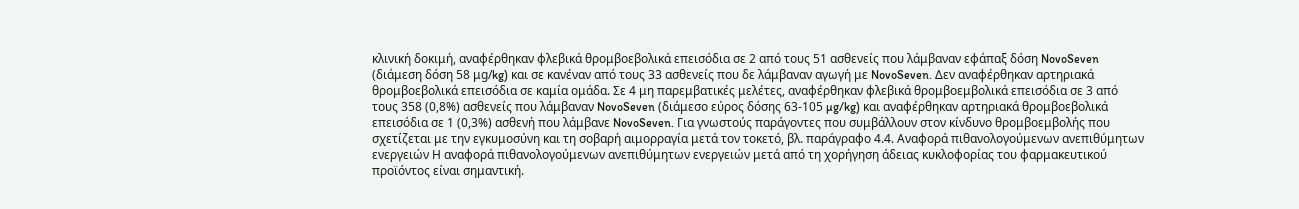κλινική δοκιμή, αναφέρθηκαν φλεβικά θρομβοεβολικά επεισόδια σε 2 από τους 51 ασθενείς που λάμβαναν εφάπαξ δόση NovoSeven (διάμεση δόση 58 μg/kg) και σε κανέναν από τους 33 ασθενείς που δε λάμβαναν αγωγή με NovoSeven. Δεν αναφέρθηκαν αρτηριακά θρομβοεβολικά επεισόδια σε καμία ομάδα. Σε 4 μη παρεμβατικές μελέτες, αναφέρθηκαν φλεβικά θρομβοεμβολικά επεισόδια σε 3 από τους 358 (0,8%) ασθενείς που λάμβαναν NovoSeven (διάμεσο εύρος δόσης 63-105 µg/kg) και αναφέρθηκαν αρτηριακά θρομβοεβολικά επεισόδια σε 1 (0,3%) ασθενή που λάμβανε NovoSeven. Για γνωστούς παράγοντες που συμβάλλουν στον κίνδυνο θρομβοεμβολής που σχετίζεται με την εγκυμοσύνη και τη σοβαρή αιμορραγία μετά τον τοκετό, βλ. παράγραφο 4.4. Αναφορά πιθανολογούμενων ανεπιθύμητων ενεργειών Η αναφορά πιθανολογούμενων ανεπιθύμητων ενεργειών μετά από τη χορήγηση άδειας κυκλοφορίας του φαρμακευτικού προϊόντος είναι σημαντική.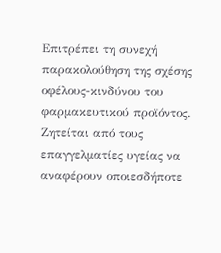Επιτρέπει τη συνεχή παρακολούθηση της σχέσης οφέλους-κινδύνου του φαρμακευτικού προϊόντος. Ζητείται από τους επαγγελματίες υγείας να αναφέρουν οποιεσδήποτε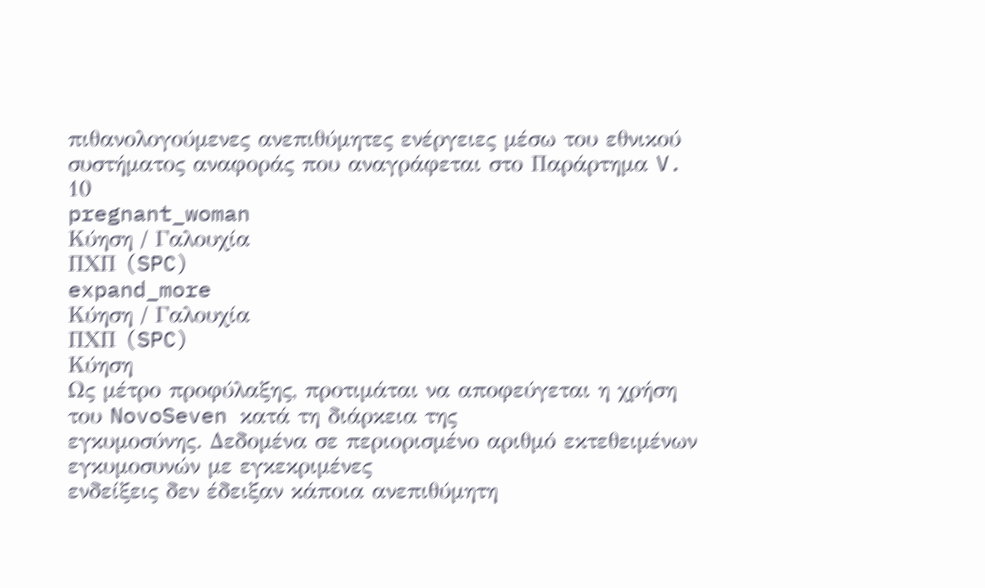πιθανολογούμενες ανεπιθύμητες ενέργειες μέσω του εθνικού συστήματος αναφοράς που αναγράφεται στο Παράρτημα V. 10
pregnant_woman
Κύηση / Γαλουχία
ΠΧΠ (SPC)
expand_more
Κύηση / Γαλουχία
ΠΧΠ (SPC)
Κύηση
Ως μέτρο προφύλαξης, προτιμάται να αποφεύγεται η χρήση του NovoSeven κατά τη διάρκεια της
εγκυμοσύνης. Δεδομένα σε περιορισμένο αριθμό εκτεθειμένων εγκυμοσυνών με εγκεκριμένες
ενδείξεις δεν έδειξαν κάποια ανεπιθύμητη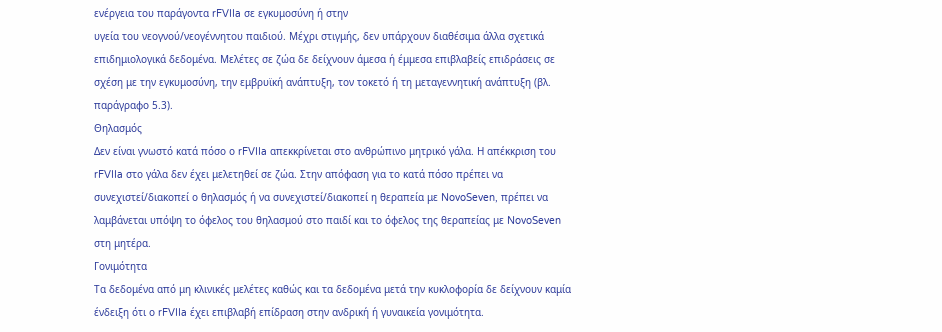ενέργεια του παράγοντα rFVIIa σε εγκυμοσύνη ή στην
υγεία του νεογνού/νεογέννητου παιδιού. Μέχρι στιγμής, δεν υπάρχουν διαθέσιμα άλλα σχετικά
επιδημιολογικά δεδομένα. Μελέτες σε ζώα δε δείχνουν άμεσα ή έμμεσα επιβλαβείς επιδράσεις σε
σχέση με την εγκυμοσύνη, την εμβρυϊκή ανάπτυξη, τον τοκετό ή τη μεταγεννητική ανάπτυξη (βλ.
παράγραφο 5.3).
Θηλασμός
Δεν είναι γνωστό κατά πόσο ο rFVIIa απεκκρίνεται στο ανθρώπινο μητρικό γάλα. Η απέκκριση του
rFVIIa στο γάλα δεν έχει μελετηθεί σε ζώα. Στην απόφαση για το κατά πόσο πρέπει να
συνεχιστεί/διακοπεί ο θηλασμός ή να συνεχιστεί/διακοπεί η θεραπεία με NovoSeven, πρέπει να
λαμβάνεται υπόψη το όφελος του θηλασμού στο παιδί και το όφελος της θεραπείας με NovoSeven
στη μητέρα.
Γονιμότητα
Τα δεδομένα από μη κλινικές μελέτες καθώς και τα δεδομένα μετά την κυκλοφορία δε δείχνουν καμία
ένδειξη ότι ο rFVIIa έχει επιβλαβή επίδραση στην ανδρική ή γυναικεία γονιμότητα.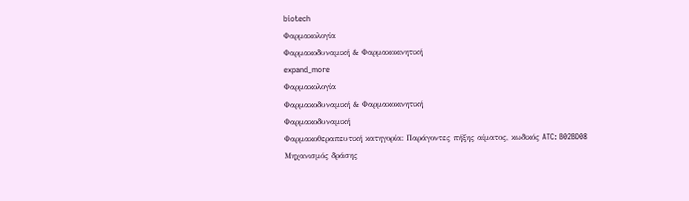biotech
Φαρμακολογία
Φαρμακοδυναμική & Φαρμακοκινητική
expand_more
Φαρμακολογία
Φαρμακοδυναμική & Φαρμακοκινητική
Φαρμακοδυναμική
Φαρμακοθεραπευτική κατηγορία: Παράγοντες πήξης αίματος, κωδικός ATC: B02BD08
Μηχανισμός δράσης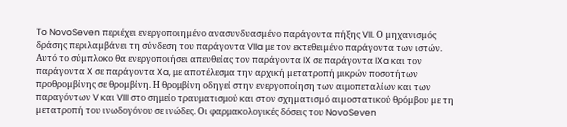To NovoSeven περιέχει ενεργοποιηµένο ανασυνδυασµένο παράγοντα πήξης VII. Ο µηχανισµός
δράσης περιλαµβάνει τη σύνδεση του παράγοντα VIIa με τον εκτεθειµένο παράγοντα των ιστών.
Αυτό το σύµπλοκο θα ενεργοποιήσει απευθείας τον παράγοντα IX σε παράγοντα IXa και τον
παράγοντα X σε παράγοντα Xa, με αποτέλεσμα την αρχική µετατροπή μικρών ποσοτήτων
προθροµβίνης σε θροµβίνη. Η θρομβίνη οδηγεί στην ενεργοποίηση των αιμοπεταλίων και των
παραγόντων V και VIII στο σημείο τραυματισμού και στον σχηµατισµό αιµοστατικού θρόµβου µε τη
µετατροπή του ινωδογόνου σε ινώδες. Οι φαρμακολογικές δόσεις του NovoSeven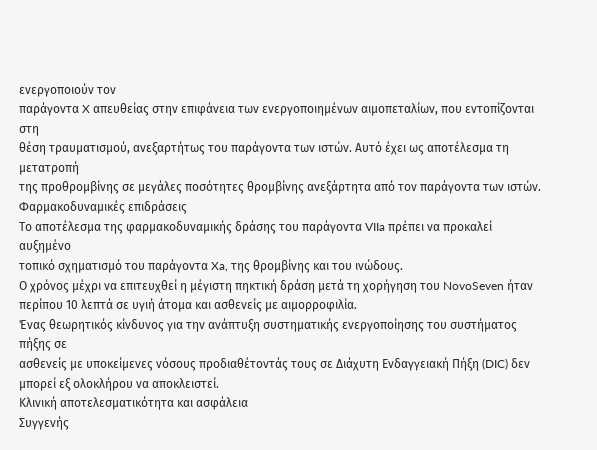ενεργοποιούν τον
παράγοντα X απευθείας στην επιφάνεια των ενεργοποιημένων αιμοπεταλίων, που εντοπίζονται στη
θέση τραυματισμού, ανεξαρτήτως του παράγοντα των ιστών. Αυτό έχει ως αποτέλεσμα τη μετατροπή
της προθρομβίνης σε μεγάλες ποσότητες θρομβίνης ανεξάρτητα από τον παράγοντα των ιστών.
Φαρμακοδυναμικές επιδράσεις
Το αποτέλεσµα της φαρµακοδυναµικής δράσης του παράγοντα VIIa πρέπει να προκαλεί αυξηµένο
τοπικό σχηµατισµό του παράγοντα Xa, της θρομβίνης και του ινώδους.
Ο χρόνος μέχρι να επιτευχθεί η μέγιστη πηκτική δράση μετά τη χορήγηση του NovoSeven ήταν
περίπου 10 λεπτά σε υγιή άτομα και ασθενείς με αιμορροφιλία.
Ένας θεωρητικός κίνδυνος για την ανάπτυξη συστηµατικής ενεργοποίησης του συστήµατος πήξης σε
ασθενείς µε υποκείµενες νόσους προδιαθέτοντάς τους σε Διάχυτη Ενδαγγειακή Πήξη (DIC) δεν
µπορεί εξ ολοκλήρου να αποκλειστεί.
Κλινική αποτελεσματικότητα και ασφάλεια
Συγγενής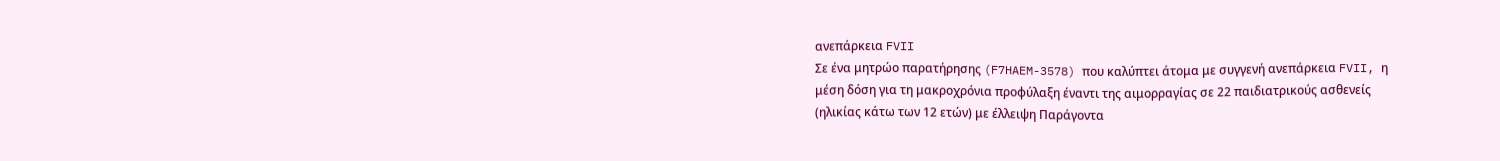ανεπάρκεια FVII
Σε ένα μητρώο παρατήρησης (F7HAEM-3578) που καλύπτει άτομα με συγγενή ανεπάρκεια FVII, η
μέση δόση για τη μακροχρόνια προφύλαξη έναντι της αιμορραγίας σε 22 παιδιατρικούς ασθενείς
(ηλικίας κάτω των 12 ετών) με έλλειψη Παράγοντα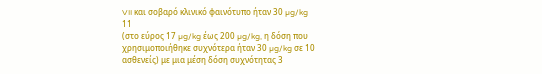VII και σοβαρό κλινικό φαινότυπο ήταν 30 µg/kg
11
(στο εύρος 17 µg/kg έως 200 µg/kg, η δόση που χρησιμοποιήθηκε συχνότερα ήταν 30 µg/kg σε 10
ασθενείς) με μια μέση δόση συχνότητας 3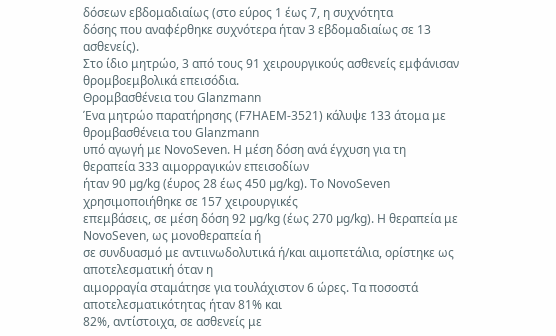δόσεων εβδομαδιαίως (στο εύρος 1 έως 7, η συχνότητα
δόσης που αναφέρθηκε συχνότερα ήταν 3 εβδομαδιαίως σε 13 ασθενείς).
Στο ίδιο μητρώο, 3 από τους 91 χειρουργικούς ασθενείς εμφάνισαν θρομβοεμβολικά επεισόδια.
Θρομβασθένεια του Glanzmann
Ένα μητρώο παρατήρησης (F7HAEM-3521) κάλυψε 133 άτομα με θρομβασθένεια του Glanzmann
υπό αγωγή με NovoSeven. Η μέση δόση ανά έγχυση για τη θεραπεία 333 αιμορραγικών επεισοδίων
ήταν 90 µg/kg (έυρος 28 έως 450 µg/kg). Το NovoSeven χρησιμοποιήθηκε σε 157 χειρουργικές
επεμβάσεις, σε μέση δόση 92 µg/kg (έως 270 µg/kg). Η θεραπεία με NovoSeven, ως μονοθεραπεία ή
σε συνδυασμό με αντιινωδολυτικά ή/και αιμοπετάλια, ορίστηκε ως αποτελεσματική όταν η
αιμορραγία σταμάτησε για τουλάχιστον 6 ώρες. Τα ποσοστά αποτελεσματικότητας ήταν 81% και
82%, αντίστοιχα, σε ασθενείς με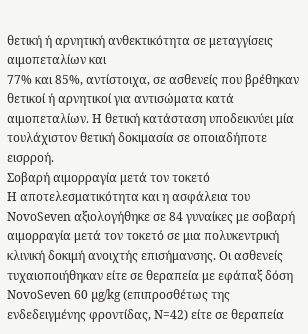θετική ή αρνητική ανθεκτικότητα σε μεταγγίσεις αιμοπεταλίων και
77% και 85%, αντίστοιχα, σε ασθενείς που βρέθηκαν θετικοί ή αρνητικοί για αντισώματα κατά
αιμοπεταλίων. Η θετική κατάσταση υποδεικνύει μία τουλάχιστον θετική δοκιμασία σε οποιαδήποτε
εισρροή.
Σοβαρή αιμορραγία μετά τον τοκετό
Η αποτελεσματικότητα και η ασφάλεια του NovoSeven αξιολογήθηκε σε 84 γυναίκες με σοβαρή
αιμορραγία μετά τον τοκετό σε μια πολυκεντρική κλινική δοκιμή ανοιχτής επισήμανσης. Οι ασθενείς
τυχαιοποιήθηκαν είτε σε θεραπεία με εφάπαξ δόση NovoSeven 60 µg/kg (επιπροσθέτως της
ενδεδειγμένης φροντίδας, Ν=42) είτε σε θεραπεία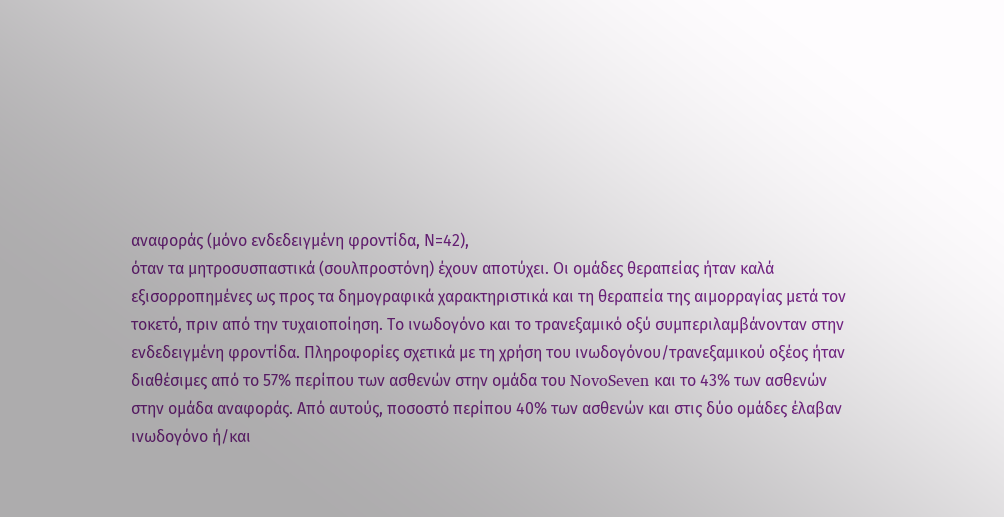αναφοράς (μόνο ενδεδειγμένη φροντίδα, Ν=42),
όταν τα μητροσυσπαστικά (σουλπροστόνη) έχουν αποτύχει. Οι ομάδες θεραπείας ήταν καλά
εξισορροπημένες ως προς τα δημογραφικά χαρακτηριστικά και τη θεραπεία της αιμορραγίας μετά τον
τοκετό, πριν από την τυχαιοποίηση. Το ινωδογόνο και το τρανεξαμικό οξύ συμπεριλαμβάνονταν στην
ενδεδειγμένη φροντίδα. Πληροφορίες σχετικά με τη χρήση του ινωδογόνου/τρανεξαμικού οξέος ήταν
διαθέσιμες από το 57% περίπου των ασθενών στην ομάδα του NovoSeven και το 43% των ασθενών
στην ομάδα αναφοράς. Από αυτούς, ποσοστό περίπου 40% των ασθενών και στις δύο ομάδες έλαβαν
ινωδογόνο ή/και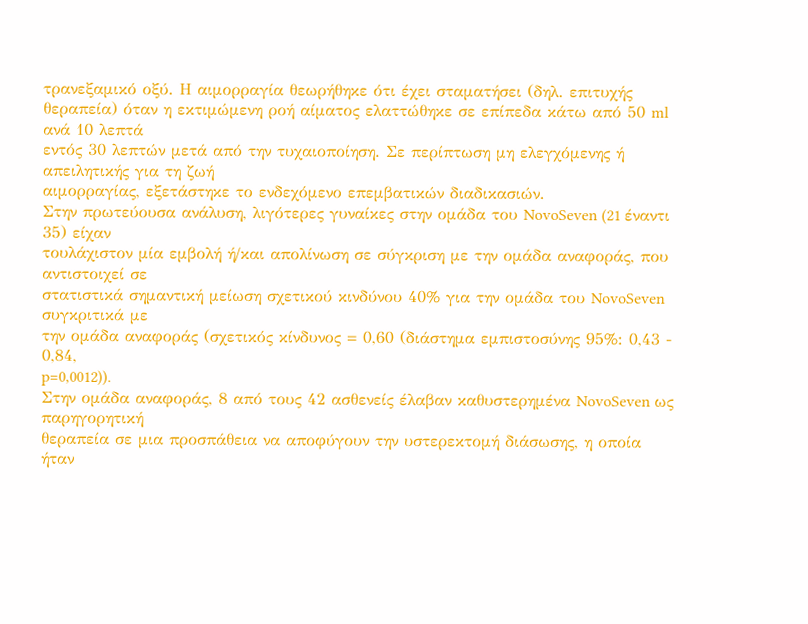τρανεξαμικό οξύ. Η αιμορραγία θεωρήθηκε ότι έχει σταματήσει (δηλ. επιτυχής
θεραπεία) όταν η εκτιμώμενη ροή αίματος ελαττώθηκε σε επίπεδα κάτω από 50 ml ανά 10 λεπτά
εντός 30 λεπτών μετά από την τυχαιοποίηση. Σε περίπτωση μη ελεγχόμενης ή απειλητικής για τη ζωή
αιμορραγίας, εξετάστηκε το ενδεχόμενο επεμβατικών διαδικασιών.
Στην πρωτεύουσα ανάλυση, λιγότερες γυναίκες στην ομάδα του NovoSeven (21 έναντι 35) είχαν
τουλάχιστον μία εμβολή ή/και απολίνωση σε σύγκριση με την ομάδα αναφοράς, που αντιστοιχεί σε
στατιστικά σημαντική μείωση σχετικού κινδύνου 40% για την ομάδα του NovoSeven συγκριτικά με
την ομάδα αναφοράς (σχετικός κίνδυνος = 0,60 (διάστημα εμπιστοσύνης 95%: 0,43 - 0,84,
p=0,0012)).
Στην ομάδα αναφοράς, 8 από τους 42 ασθενείς έλαβαν καθυστερημένα NovoSeven ως παρηγορητική
θεραπεία σε μια προσπάθεια να αποφύγουν την υστερεκτομή διάσωσης, η οποία ήταν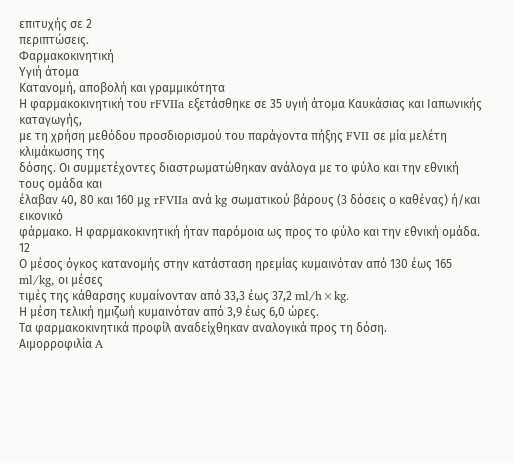επιτυχής σε 2
περιπτώσεις.
Φαρμακοκινητική
Υγιή άτομα
Κατανομή, αποβολή και γραμμικότητα
Η φαρμακοκινητική του rFVIIa εξετάσθηκε σε 35 υγιή άτομα Καυκάσιας και Ιαπωνικής καταγωγής,
με τη χρήση μεθόδου προσδιορισμού του παράγοντα πήξης FVII σε μία μελέτη κλιμάκωσης της
δόσης. Οι συμμετέχοντες διαστρωματώθηκαν ανάλογα με το φύλο και την εθνική τους ομάδα και
έλαβαν 40, 80 και 160 μg rFVIIa ανά kg σωματικού βάρους (3 δόσεις ο καθένας) ή/και εικονικό
φάρμακο. Η φαρμακοκινητική ήταν παρόμοια ως προς το φύλο και την εθνική ομάδα.
12
Ο μέσος όγκος κατανομής στην κατάσταση ηρεμίας κυμαινόταν από 130 έως 165 ml/kg, οι μέσες
τιμές της κάθαρσης κυμαίνονταν από 33,3 έως 37,2 ml/h×kg.
Η μέση τελική ημιζωή κυμαινόταν από 3,9 έως 6,0 ώρες.
Τα φαρμακοκινητικά προφίλ αναδείχθηκαν αναλογικά προς τη δόση.
Αιμορροφιλία A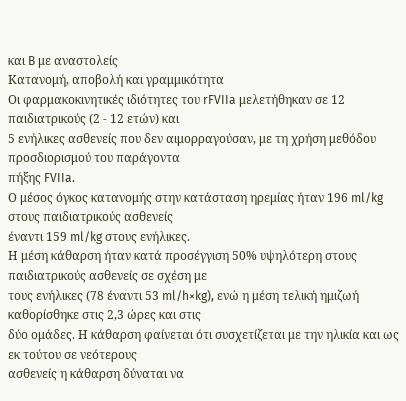και B με αναστολείς
Κατανομή, αποβολή και γραμμικότητα
Οι φαρμακοκινητικές ιδιότητες του rFVIIa μελετήθηκαν σε 12 παιδιατρικούς (2 - 12 ετών) και
5 ενήλικες ασθενείς που δεν αιμορραγούσαν, με τη χρήση μεθόδου προσδιορισμού του παράγοντα
πήξης FVIIa.
Ο μέσος όγκος κατανομής στην κατάσταση ηρεμίας ήταν 196 ml/kg στους παιδιατρικούς ασθενείς
έναντι 159 ml/kg στους ενήλικες.
Η μέση κάθαρση ήταν κατά προσέγγιση 50% υψηλότερη στους παιδιατρικούς ασθενείς σε σχέση με
τους ενήλικες (78 έναντι 53 ml/h×kg), ενώ η μέση τελική ημιζωή καθορίσθηκε στις 2,3 ώρες και στις
δύο ομάδες. Η κάθαρση φαίνεται ότι συσχετίζεται με την ηλικία και ως εκ τούτου σε νεότερους
ασθενείς η κάθαρση δύναται να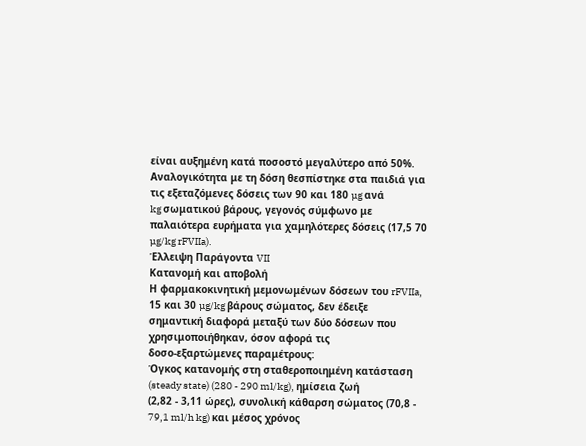είναι αυξημένη κατά ποσοστό μεγαλύτερο από 50%.
Αναλογικότητα με τη δόση θεσπίστηκε στα παιδιά για τις εξεταζόμενες δόσεις των 90 και 180 µg ανά
kg σωματικού βάρους, γεγονός σύμφωνο με παλαιότερα ευρήματα για χαμηλότερες δόσεις (17,5 70 µg/kg rFVIIa).
Έλλειψη Παράγοντα VII
Κατανομή και αποβολή
Η φαρμακοκινητική μεμονωμένων δόσεων του rFVIIa, 15 και 30 µg/kg βάρους σώματος, δεν έδειξε
σημαντική διαφορά μεταξύ των δύο δόσεων που χρησιμοποιήθηκαν, όσον αφορά τις
δοσο-εξαρτώμενες παραμέτρους:
Όγκος κατανομής στη σταθεροποιημένη κατάσταση (steady state) (280 - 290 ml/kg), ημίσεια ζωή
(2,82 - 3,11 ώρες), συνολική κάθαρση σώματος (70,8 - 79,1 ml/h kg) και μέσος χρόνος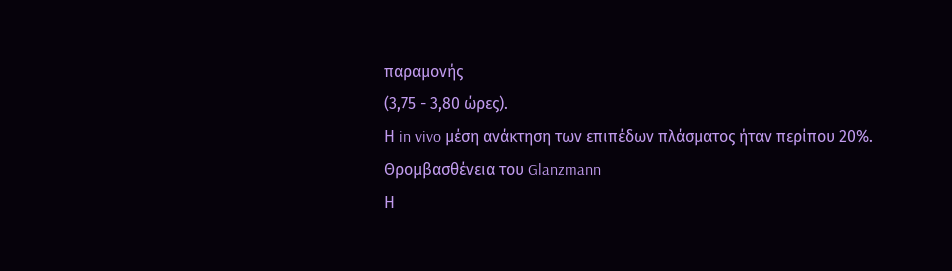παραμονής
(3,75 - 3,80 ώρες).
Η in vivo μέση ανάκτηση των επιπέδων πλάσματος ήταν περίπου 20%.
Θρομβασθένεια του Glanzmann
Η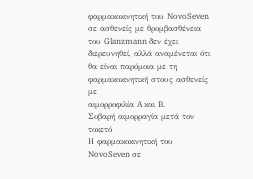φαρμακοκινητική του NovoSeven σε ασθενείς με θρομβασθένεια του Glanzmann δεν έχει
διερευνηθεί, αλλά αναμένεται ότι θα είναι παρόμοια με τη φαρμακοκινητική στους ασθενείς με
αιμορροφιλία A και B.
Σοβαρή αιμορραγία μετά τον τοκετό
Η φαρμακοκινητική του NovoSeven σε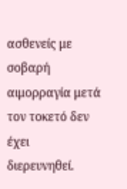ασθενείς με σοβαρή αιμορραγία μετά τον τοκετό δεν έχει
διερευνηθεί.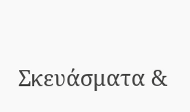Σκευάσματα &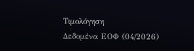Τιμολόγηση
Δεδομένα ΕΟΦ (04/2026)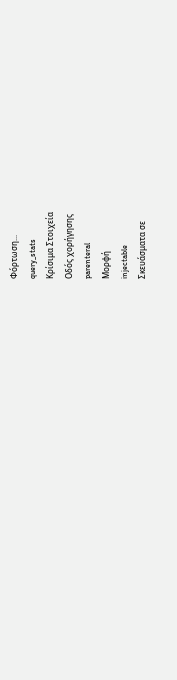Φόρτωση...
query_stats
Κρίσιμα Στοιχεία
Οδός χορήγησης
parenteral
Μορφή
injectable
Σκευάσματα σε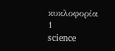κυκλοφορία
1
science